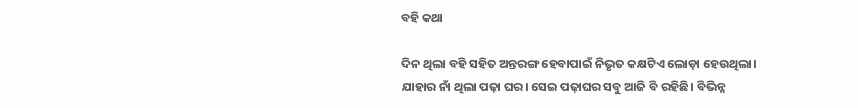ବହି କଥା

ଦିନ ଥିଲା ବହି ସହିତ ଅନ୍ତରଙ୍ଗ ହେବାପାଇଁ ନିଭୃତ କକ୍ଷଟିଏ ଲୋଡ଼ା ହେଉଥିଲା। ଯାହାର ନାଁ ଥିଲା ପଢ଼ା ଘର। ସେଇ ପଢ଼ାଘର ସବୁ ଆଜି ବି ରହିଛି। ବିଭିନ୍ନ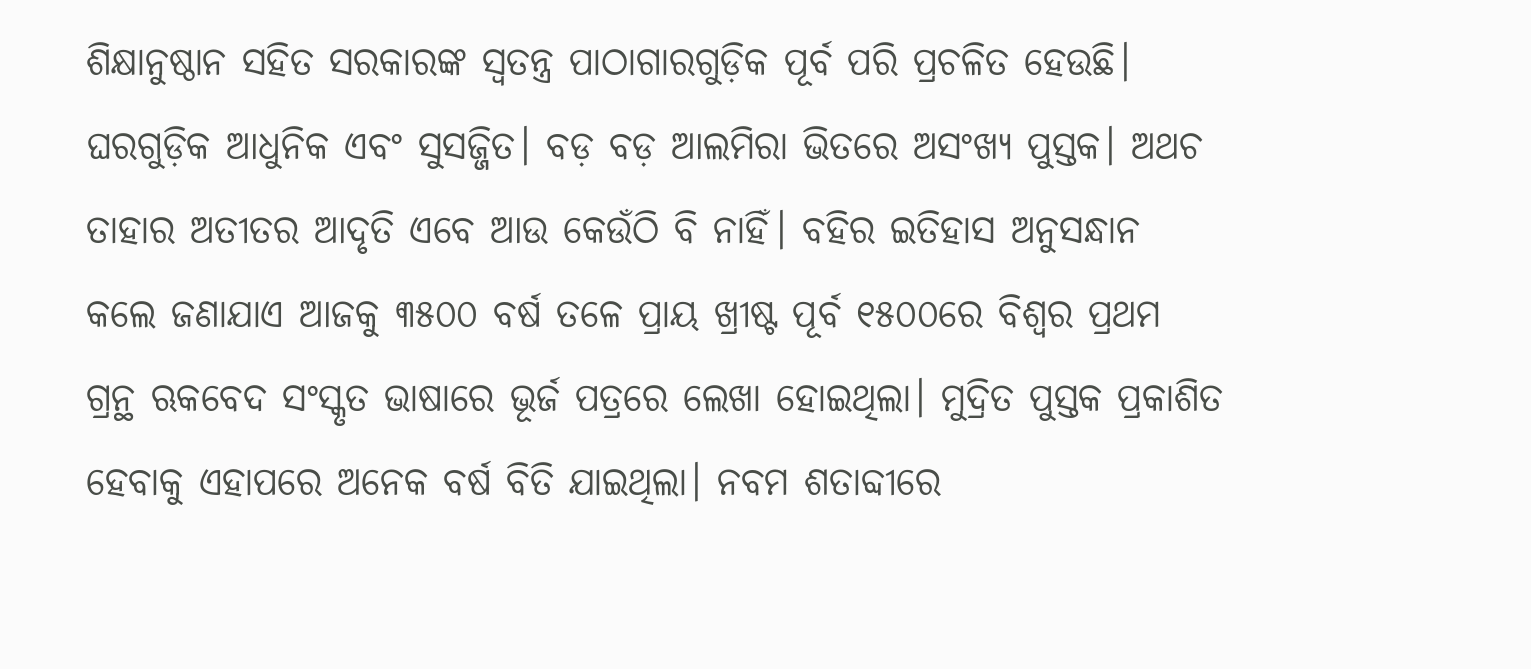ଶିକ୍ଷାନୁଷ୍ଠାନ ସହିତ ସରକାରଙ୍କ ସ୍ବତନ୍ତ୍ର ପାଠାଗାରଗୁଡ଼ିକ ପୂର୍ବ ପରି ପ୍ରଚଳିତ ହେଉଛି। ଘରଗୁଡ଼ିକ ଆଧୁନିକ ଏବଂ ସୁସଜ୍ଜିତ। ବଡ଼ ବଡ଼ ଆଲମିରା ଭିତରେ ଅସଂଖ୍ୟ ପୁସ୍ତକ। ଅଥଚ ତାହାର ଅତୀତର ଆଦୃତି ଏବେ ଆଉ କେଉଁଠି ବି ନାହିଁ। ବହିର ଇତିହାସ ଅନୁସନ୍ଧାନ କଲେ ଜଣାଯାଏ ଆଜକୁ ୩୫୦୦ ବର୍ଷ ତଳେ ପ୍ରାୟ ଖ୍ରୀଷ୍ଟ ପୂର୍ବ ୧୫୦୦ରେ ବିଶ୍ୱର ପ୍ରଥମ ଗ୍ରନ୍ଥ ଋକବେଦ ସଂସ୍କୃତ ଭାଷାରେ ଭୂର୍ଜ ପତ୍ରରେ ଲେଖା ହୋଇଥିଲା। ମୁଦ୍ରିତ ପୁସ୍ତକ ପ୍ରକାଶିତ ହେବାକୁ ଏହାପରେ ଅନେକ ବର୍ଷ ବିତି ଯାଇଥିଲା। ନବମ ଶତାବ୍ଦୀରେ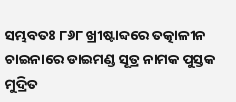ସମ୍ଭବତଃ ୮୬୮ ଖ୍ରୀଷ୍ଟାବ୍ଦରେ ତତ୍କାଳୀନ ଚାଇନାରେ ଡାଇମଣ୍ଡ ସୂତ୍ର ନାମକ ପୁସ୍ତକ ମୁଦ୍ରିତ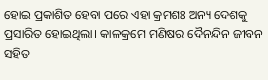ହୋଇ ପ୍ରକାଶିତ ହେବା ପରେ ଏହା କ୍ରମଶଃ ଅନ୍ୟ ଦେଶକୁ ପ୍ରସାରିତ ହୋଇଥିଲା। କାଳକ୍ରମେ ମଣିଷର ଦୈନନ୍ଦିନ ଜୀବନ ସହିତ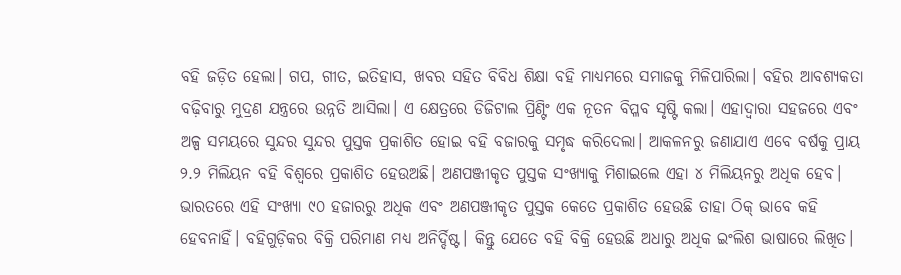ବହି ଜଡ଼ିତ ହେଲା। ଗପ, ଗୀତ, ଇତିହାସ, ଖବର ସହିତ ବିବିଧ ଶିକ୍ଷା ବହି ମାଧ୍ୟମରେ ସମାଜକୁ ମିଳିପାରିଲା। ବହିର ଆବଶ୍ୟକତା ବଢ଼ିବାରୁ ମୁଦ୍ରଣ ଯନ୍ତ୍ରରେ ଉନ୍ନତି ଆସିଲା। ଏ କ୍ଷେତ୍ରରେ ଡିଜିଟାଲ ପ୍ରିଣ୍ଟିଂ ଏକ ନୂତନ ବିପ୍ଳବ ସୃଷ୍ଟି କଲା। ଏହାଦ୍ବାରା ସହଜରେ ଏବଂ ଅଳ୍ପ ସମୟରେ ସୁନ୍ଦର ସୁନ୍ଦର ପୁସ୍ତକ ପ୍ରକାଶିତ ହୋଇ ବହି ବଜାରକୁ ସମୃଦ୍ଧ କରିଦେଲା। ଆକଳନରୁ ଜଣାଯାଏ ଏବେ ବର୍ଷକୁ ପ୍ରାୟ ୨.୨ ମିଲିୟନ ବହି ବିଶ୍ୱରେ ପ୍ରକାଶିତ ହେଉଅଛି। ଅଣପଞ୍ଜୀକୃତ ପୁସ୍ତକ ସଂଖ୍ୟାକୁ ମିଶାଇଲେ ଏହା ୪ ମିଲିୟନରୁ ଅଧିକ ହେବ। ଭାରତରେ ଏହି ସଂଖ୍ୟା ୯୦ ହଜାରରୁ ଅଧିକ ଏବଂ ଅଣପଞ୍ଜୀକୃତ ପୁସ୍ତକ କେତେ ପ୍ରକାଶିତ ହେଉଛି ତାହା ଠିକ୍‌ ଭାବେ କହି ହେବନାହିଁ। ବହିଗୁଡ଼ିକର ବିକ୍ରି ପରିମାଣ ମଧ୍ୟ ଅନିର୍ଦ୍ଦିଷ୍ଟ। କିନ୍ତୁ ଯେତେ ବହି ବିକ୍ରି ହେଉଛି ଅଧାରୁ ଅଧିକ ଇଂଲିଶ ଭାଷାରେ ଲିଖିତ।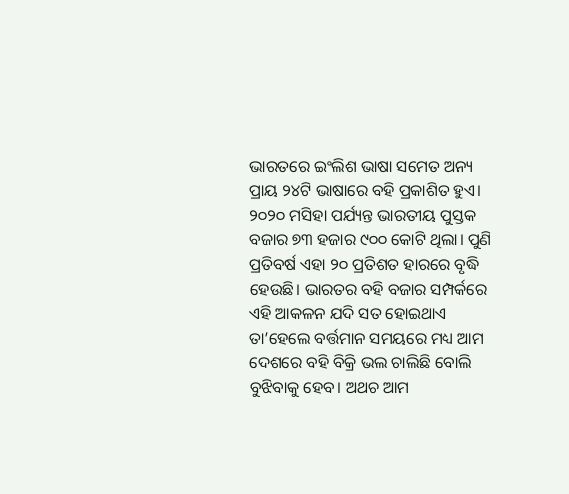ଭାରତରେ ଇଂଲିଶ ଭାଷା ସମେତ ଅନ୍ୟ ପ୍ରାୟ ୨୪ଟି ଭାଷାରେ ବହି ପ୍ରକାଶିତ ହୁଏ। ୨୦୨୦ ମସିହା ପର୍ଯ୍ୟନ୍ତ ଭାରତୀୟ ପୁସ୍ତକ ବଜାର ୭୩ ହଜାର ୯୦୦ କୋଟି ଥିଲା। ପୁଣି ପ୍ରତିବର୍ଷ ଏହା ୨୦ ପ୍ରତିଶତ ହାରରେ ବୃଦ୍ଧି ହେଉଛି। ଭାରତର ବହି ବଜାର ସମ୍ପର୍କରେ ଏହି ଆକଳନ ଯଦି ସତ ହୋଇଥାଏ ତା’ହେଲେ ବର୍ତ୍ତମାନ ସମୟରେ ମଧ୍ୟ ଆମ ଦେଶରେ ବହି ବିକ୍ରି ଭଲ ଚାଲିଛି ବୋଲି ବୁଝିବାକୁ ହେବ। ଅଥଚ ଆମ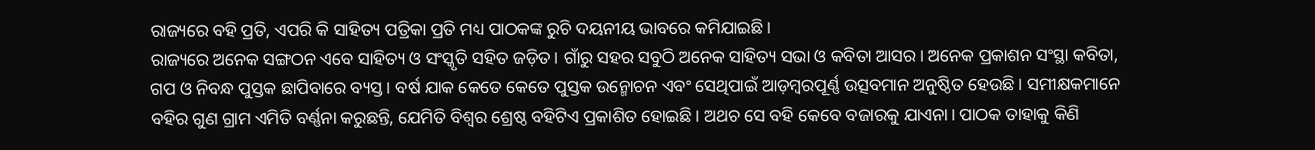ରାଜ୍ୟରେ ବହି ପ୍ରତି, ଏପରି କି ସାହିତ୍ୟ ପତ୍ରିକା ପ୍ରତି ମଧ୍ୟ ପାଠକଙ୍କ ରୁଚି ଦୟନୀୟ ଭାବରେ କମିଯାଇଛି।
ରାଜ୍ୟରେ ଅନେକ ସଙ୍ଗଠନ ଏବେ ସାହିତ୍ୟ ଓ ସଂସ୍କୃତି ସହିତ ଜଡ଼ିତ। ଗାଁରୁ ସହର ସବୁଠି ଅନେକ ସାହିତ୍ୟ ସଭା ଓ କବିତା ଆସର। ଅନେକ ପ୍ରକାଶନ ସଂସ୍ଥା କବିତା, ଗପ ଓ ନିବନ୍ଧ ପୁସ୍ତକ ଛାପିବାରେ ବ୍ୟସ୍ତ। ବର୍ଷ ଯାକ କେତେ କେତେ ପୁସ୍ତକ ଉନ୍ମୋଚନ ଏବଂ ସେଥିପାଇଁ ଆଡ଼ମ୍ବରପୂର୍ଣ୍ଣ ଉତ୍ସବମାନ ଅନୁଷ୍ଠିତ ହେଉଛି। ସମୀକ୍ଷକମାନେ ବହିର ଗୁଣ ଗ୍ରାମ ଏମିତି ବର୍ଣ୍ଣନା କରୁଛନ୍ତି, ଯେମିତି ବିଶ୍ୱର ଶ୍ରେଷ୍ଠ ବହିଟିଏ ପ୍ରକାଶିତ ହୋଇଛି। ଅଥଚ ସେ ବହି କେବେ ବଜାରକୁ ଯାଏନା। ପାଠକ ତାହାକୁ କିଣି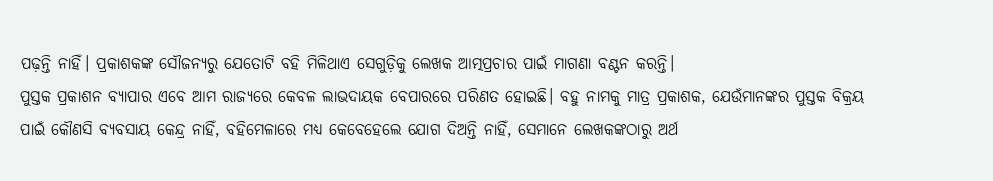ପଢ଼ନ୍ତି ନାହିଁ। ପ୍ରକାଶକଙ୍କ ସୌଜନ୍ୟରୁ ଯେତୋଟି ବହି ମିଳିଥାଏ ସେଗୁଡ଼ିକୁ ଲେଖକ ଆତ୍ମପ୍ରଚାର ପାଇଁ ମାଗଣା ବଣ୍ଟନ କରନ୍ତି।
ପୁସ୍ତକ ପ୍ରକାଶନ ବ୍ୟାପାର ଏବେ ଆମ ରାଜ୍ୟରେ କେବଳ ଲାଭଦାୟକ ବେପାରରେ ପରିଣତ ହୋଇଛି। ବହୁ ନାମକୁ ମାତ୍ର ପ୍ରକାଶକ, ଯେଉଁମାନଙ୍କର ପୁସ୍ତକ ବିକ୍ରୟ ପାଇଁ କୌଣସି ବ୍ୟବସାୟ କେନ୍ଦ୍ର ନାହିଁ, ବହିମେଳାରେ ମଧ୍ୟ କେବେହେଲେ ଯୋଗ ଦିଅନ୍ତି ନାହିଁ, ସେମାନେ ଲେଖକଙ୍କଠାରୁ ଅର୍ଥ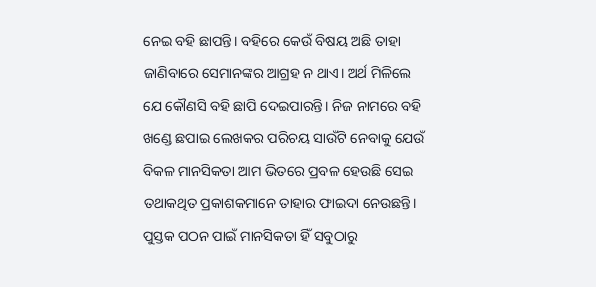ନେଇ ବହି ଛାପନ୍ତି। ବହିରେ କେଉଁ ବିଷୟ ଅଛି ତାହା ଜାଣିବାରେ ସେମାନଙ୍କର ଆଗ୍ରହ ନ ଥାଏ। ଅର୍ଥ ମିଳିଲେ ଯେ କୌଣସି ବହି ଛାପି ଦେଇପାରନ୍ତି। ନିଜ ନାମରେ ବହି ଖଣ୍ଡେ ଛପାଇ ଲେଖକର ପରିଚୟ ସାଉଁଟି ନେବାକୁ ଯେଉଁ ବିକଳ ମାନସିକତା ଆମ ଭିତରେ ପ୍ରବଳ ହେଉଛି ସେଇ ତଥାକଥିତ ପ୍ରକାଶକମାନେ ତାହାର ଫାଇଦା ନେଉଛନ୍ତି।
ପୁସ୍ତକ ପଠନ ପାଇଁ ମାନସିକତା ହିଁ ସବୁଠାରୁ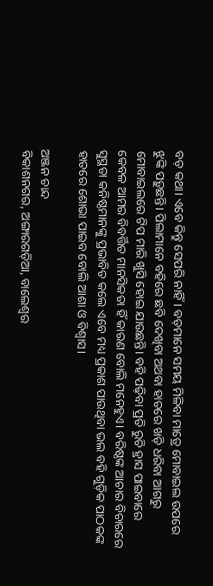ବଡ଼ କଥା। ଏବେ କିନ୍ତୁ ସେପରି ନାହିଁ। ବଡ଼ମାନେ ସମୟ ମିଳିବା ମାତ୍ରେ ମୋବାଇଲ ଉପରେ ଝୁଙ୍କି ପଡ଼ୁଛନ୍ତି। ପିଲାମାନେ ବହିରେ ଛବି ଦେଖିବା ଅଥବା ହାତରେ ଖଡ଼ି ଧରିବା ଆଗରୁ ମୋବାଇଲରେ ଟିପ ମାରି ଖୁସି ହୋଇ ଯାଉଛନ୍ତି। ବହି ପଢ଼ିବା ପ୍ରତି ରୁଚି ହ୍ରାସ ପାଇବାରେ କେବଳ ଆମର ବିବର୍ତ୍ତିତ ମାନସିକତା ହିଁ କାରଣ ବୋଲି ମନେହୁଏ। ବରିଷ୍ଠଙ୍କ ଆଚାର ବିଚାରରେ ସୁସ୍ଥତା କନିଷ୍ଠମାନଙ୍କୁ ପ୍ରଭାବିତ କଲେ ଏବେ ମଧ୍ୟ ପ୍ରକାଶ ପାଉଥିବା ଭଲ ବହି ଗୁଡ଼ିକ ପାଠକଙ୍କ ହାତରେ ଶୋଭା ପାଇବ ବୋଲି ଆଶା ଓ ବିଶ୍ୱାସ।

ଅଞ୍ଜନ ଚାନ୍ଦ
ବିକାଶନଗର, ଅଙ୍ଗାରଗଡ଼ିଆ, ବାଲେଶ୍ୱର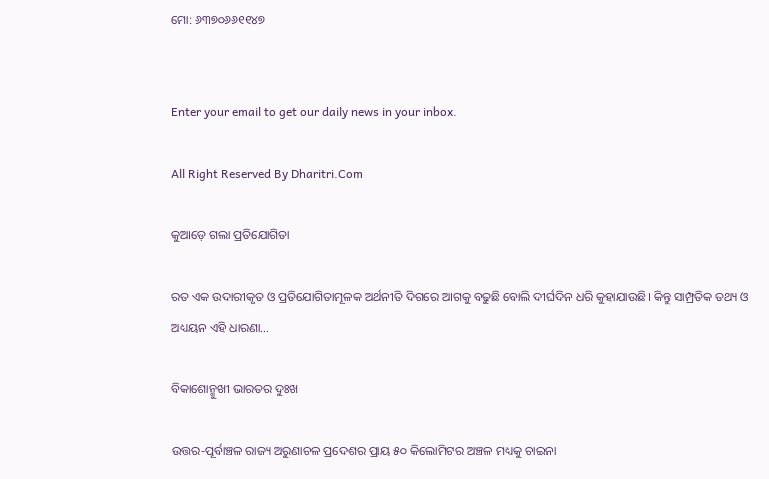ମୋ: ୬୩୭୦୬୬୧୧୪୭


Enter your email to get our daily news in your inbox.

All Right Reserved By Dharitri.Com

କୁଆଡ଼େ ଗଲା ପ୍ରତିଯୋଗିତା

ରତ ଏକ ଉଦାରୀକୃତ ଓ ପ୍ରତିଯୋଗିତାମୂଳକ ଅର୍ଥନୀତି ଦିଗରେ ଆଗକୁ ବଢୁଛି ବୋଲି ଦୀର୍ଘଦିନ ଧରି କୁହାଯାଉଛି। କିନ୍ତୁ ସାମ୍ପ୍ରତିକ ତଥ୍ୟ ଓ ଅଧ୍ୟୟନ ଏହି ଧାରଣା…

ବିକାଶୋନ୍ମୁଖୀ ଭାରତର ଦୁଃଖ

ଉତ୍ତର-ପୂର୍ବାଞ୍ଚଳ ରାଜ୍ୟ ଅରୁଣାଚଳ ପ୍ରଦେଶର ପ୍ରାୟ ୫୦ କିଲୋମିଟର ଅଞ୍ଚଳ ମଧ୍ୟକୁ ଚାଇନା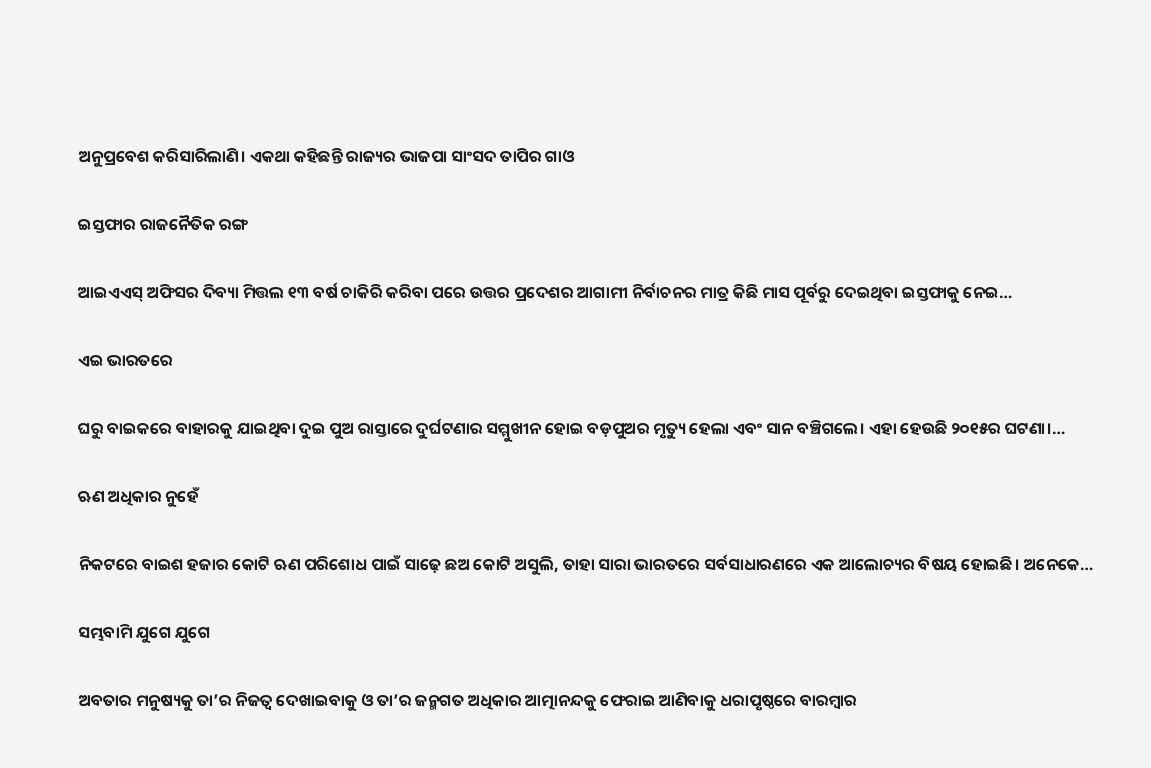ଅନୁପ୍ରବେଶ କରିସାରିଲାଣି। ଏକଥା କହିଛନ୍ତି ରାଜ୍ୟର ଭାଜପା ସାଂସଦ ତାପିର ଗାଓ

ଇସ୍ତଫାର ରାଜନୈତିକ ରଙ୍ଗ

ଆଇଏଏସ୍‌ ଅଫିସର ଦିବ୍ୟା ମିତ୍ତଲ ୧୩ ବର୍ଷ ଚାକିରି କରିବା ପରେ ଉତ୍ତର ପ୍ରଦେଶର ଆଗାମୀ ନିର୍ବାଚନର ମାତ୍ର କିଛି ମାସ ପୂର୍ବରୁ ଦେଇଥିବା ଇସ୍ତଫାକୁ ନେଇ…

ଏଇ ଭାରତରେ

ଘରୁ ବାଇକରେ ବାହାରକୁ ଯାଇଥିବା ଦୁଇ ପୁଅ ରାସ୍ତାରେ ଦୁର୍ଘଟଣାର ସମ୍ମୁଖୀନ ହୋଇ ବଡ଼ପୁଅର ମୃତ୍ୟୁ ହେଲା ଏବଂ ସାନ ବଞ୍ଚିଗଲେ। ଏହା ହେଉଛି ୨୦୧୫ର ଘଟଣା।…

ଋଣ ଅଧିକାର ନୁହେଁ

ନିକଟରେ ବାଇଶ ହଜାର କୋଟି ଋଣ ପରିଶୋଧ ପାଇଁ ସାଢ଼େ ଛଅ କୋଟି ଅସୁଲି, ତାହା ସାରା ଭାରତରେ ସର୍ବସାଧାରଣରେ ଏକ ଆଲୋଚ୍ୟର ବିଷୟ ହୋଇଛି। ଅନେକେ…

ସମ୍ଭବାମି ଯୁଗେ ଯୁଗେ

ଅବତାର ମନୁଷ୍ୟକୁ ତା’ର ନିଜତ୍ୱ ଦେଖାଇବାକୁ ଓ ତା’ର ଜନ୍ମଗତ ଅଧିକାର ଆତ୍ମାନନ୍ଦକୁ ଫେରାଇ ଆଣିବାକୁ ଧରାପୃଷ୍ଠରେ ବାରମ୍ବାର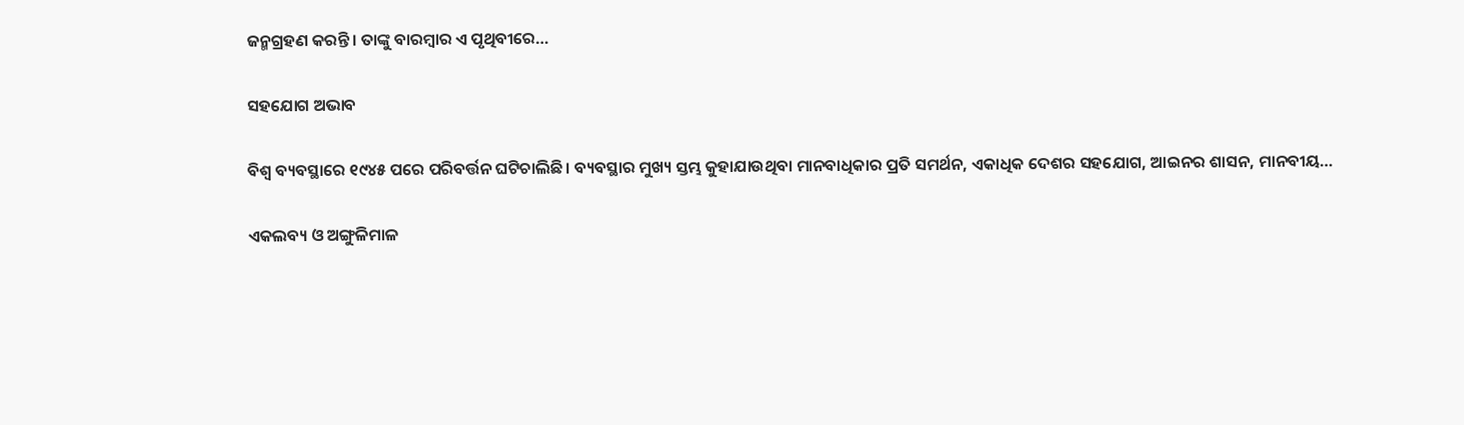ଜନ୍ମଗ୍ରହଣ କରନ୍ତି। ତାଙ୍କୁ ବାରମ୍ବାର ଏ ପୃଥିବୀରେ…

ସହଯୋଗ ଅଭାବ

ବିଶ୍ୱ ବ୍ୟବସ୍ଥାରେ ୧୯୪୫ ପରେ ପରିବର୍ତ୍ତନ ଘଟିଚାଲିଛି । ବ୍ୟବସ୍ଥାର ମୁଖ୍ୟ ସ୍ତମ୍ଭ କୁହାଯାଉଥିବା ମାନବାଧିକାର ପ୍ରତି ସମର୍ଥନ, ଏକାଧିକ ଦେଶର ସହଯୋଗ, ଆଇନର ଶାସନ, ମାନବୀୟ…

ଏକଲବ୍ୟ ଓ ଅଙ୍ଗୁଳିମାଳ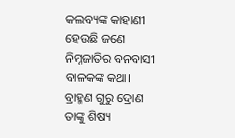କଲବ୍ୟଙ୍କ କାହାଣୀ ହେଉଛି ଜଣେ ନିମ୍ନଜାତିର ବନବାସୀ ବାଳକଙ୍କ କଥା। ବ୍ରାହ୍ମଣ ଗୁରୁ ଦ୍ରୋଣ ତାଙ୍କୁ ଶିଷ୍ୟ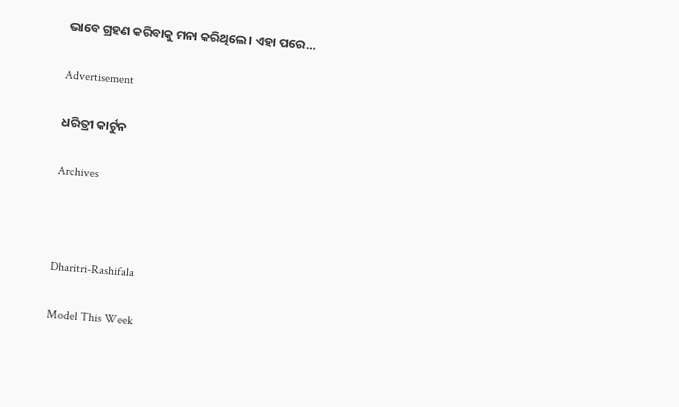ଭାବେ ଗ୍ରହଣ କରିବାକୁ ମନା କରିଥିଲେ। ଏହା ପରେ…

Advertisement

ଧରିତ୍ରୀ କାର୍ଟୁନ

Archives



Dharitri-Rashifala

Model This Week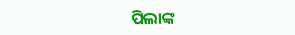ପିଲାଙ୍କ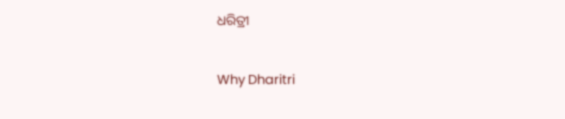ଧରିତ୍ରୀ

Why Dharitri